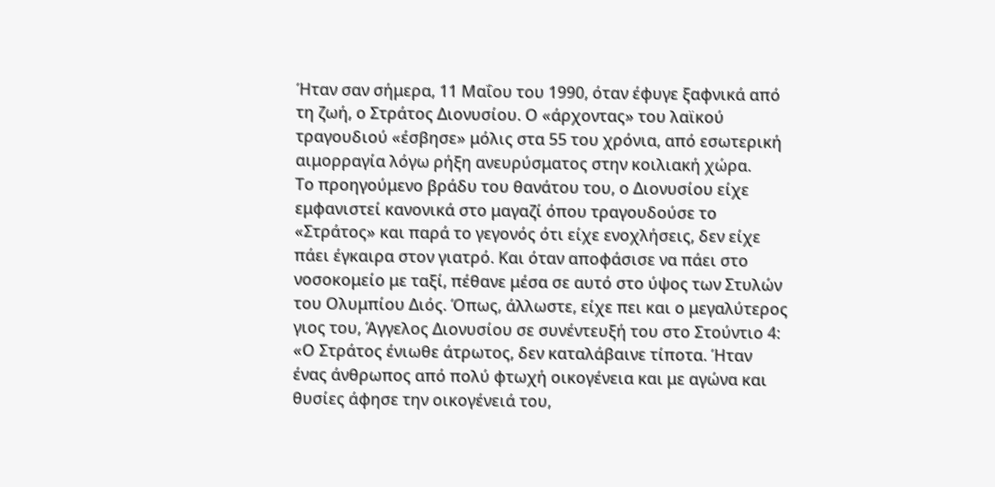Ήταν σαν σήμερα, 11 Μαΐου του 1990, όταν έφυγε ξαφνικά από τη ζωή, ο Στράτος Διονυσίου. Ο «άρχοντας» του λαϊκού τραγουδιού «έσβησε» μόλις στα 55 του χρόνια, από εσωτερική αιμορραγία λόγω ρήξη ανευρύσματος στην κοιλιακή χώρα.
Το προηγούμενο βράδυ του θανάτου του, ο Διονυσίου είχε εμφανιστεί κανονικά στο μαγαζί όπου τραγουδούσε το «Στράτος» και παρά το γεγονός ότι είχε ενοχλήσεις, δεν είχε πάει έγκαιρα στον γιατρό. Και όταν αποφάσισε να πάει στο νοσοκομείο με ταξί, πέθανε μέσα σε αυτό στο ύψος των Στυλών του Ολυμπίου Διός. Όπως, άλλωστε, είχε πει και ο μεγαλύτερος γιος του, Άγγελος Διονυσίου σε συνέντευξή του στο Στούντιο 4: «Ο Στράτος ένιωθε άτρωτος, δεν καταλάβαινε τίποτα. Ήταν ένας άνθρωπος από πολύ φτωχή οικογένεια και με αγώνα και θυσίες άφησε την οικογένειά του,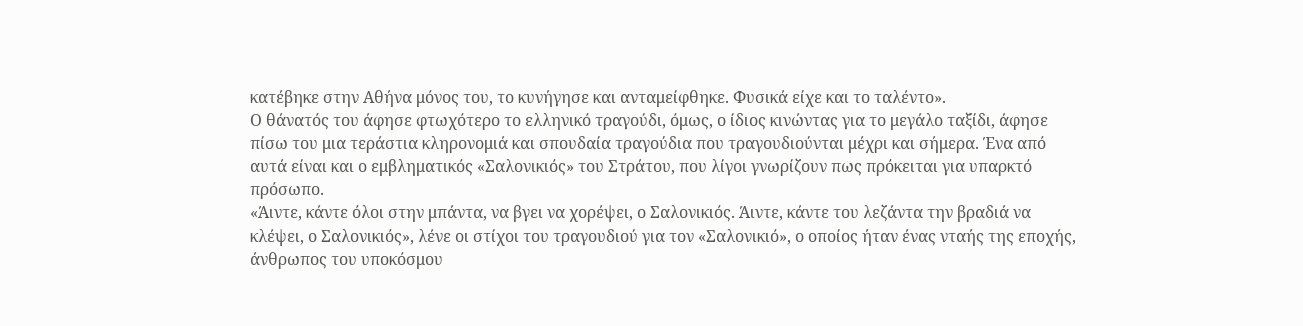κατέβηκε στην Αθήνα μόνος του, το κυνήγησε και ανταμείφθηκε. Φυσικά είχε και το ταλέντο».
Ο θάνατός του άφησε φτωχότερο το ελληνικό τραγούδι, όμως, ο ίδιος κινώντας για το μεγάλο ταξίδι, άφησε πίσω του μια τεράστια κληρονομιά και σπουδαία τραγούδια που τραγουδιούνται μέχρι και σήμερα. Ένα από αυτά είναι και ο εμβληματικός «Σαλονικιός» του Στράτου, που λίγοι γνωρίζουν πως πρόκειται για υπαρκτό πρόσωπο.
«Άιντε, κάντε όλοι στην μπάντα, να βγει να χορέψει, ο Σαλονικιός. Άιντε, κάντε του λεζάντα την βραδιά να κλέψει, ο Σαλονικιός», λένε οι στίχοι του τραγουδιού για τον «Σαλονικιό», ο οποίος ήταν ένας νταής της εποχής, άνθρωπος του υποκόσμου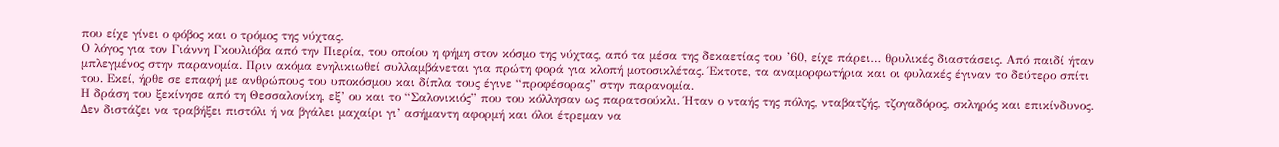που είχε γίνει ο φόβος και ο τρόμος της νύχτας.
Ο λόγος για τον Γιάννη Γκουλιόβα από την Πιερία, του οποίου η φήμη στον κόσμο της νύχτας, από τα μέσα της δεκαετίας του ’60, είχε πάρει… θρυλικές διαστάσεις. Από παιδί ήταν μπλεγμένος στην παρανομία. Πριν ακόμα ενηλικιωθεί συλλαμβάνεται για πρώτη φορά για κλοπή μοτοσικλέτας. Έκτοτε, τα αναμορφωτήρια και οι φυλακές έγιναν το δεύτερο σπίτι του. Εκεί, ήρθε σε επαφή με ανθρώπους του υποκόσμου και δίπλα τους έγινε “προφέσορας” στην παρανομία.
Η δράση του ξεκίνησε από τη Θεσσαλονίκη, εξ’ ου και το “Σαλονικιός” που του κόλλησαν ως παρατσούκλι. Ήταν ο νταής της πόλης, νταβατζής, τζογαδόρος, σκληρός και επικίνδυνος. Δεν διστάζει να τραβήξει πιστόλι ή να βγάλει μαχαίρι γι’ ασήμαντη αφορμή και όλοι έτρεμαν να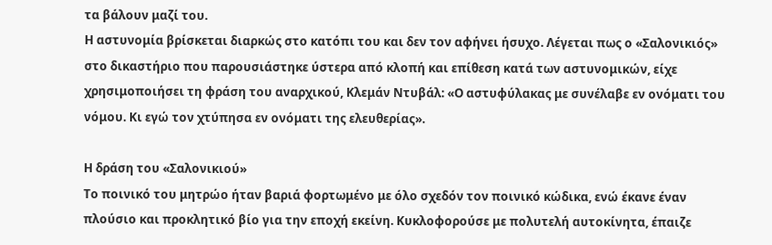τα βάλουν μαζί του.
Η αστυνομία βρίσκεται διαρκώς στο κατόπι του και δεν τον αφήνει ήσυχο. Λέγεται πως ο «Σαλονικιός» στο δικαστήριο που παρουσιάστηκε ύστερα από κλοπή και επίθεση κατά των αστυνομικών, είχε χρησιμοποιήσει τη φράση του αναρχικού, Κλεμάν Ντυβάλ: «Ο αστυφύλακας με συνέλαβε εν ονόματι του νόμου. Κι εγώ τον χτύπησα εν ονόματι της ελευθερίας».

Η δράση του «Σαλονικιού»
Το ποινικό του μητρώο ήταν βαριά φορτωμένο με όλο σχεδόν τον ποινικό κώδικα, ενώ έκανε έναν πλούσιο και προκλητικό βίο για την εποχή εκείνη. Κυκλοφορούσε με πολυτελή αυτοκίνητα, έπαιζε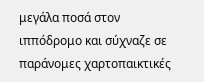μεγάλα ποσά στον ιππόδρομο και σύχναζε σε παράνομες χαρτοπαικτικές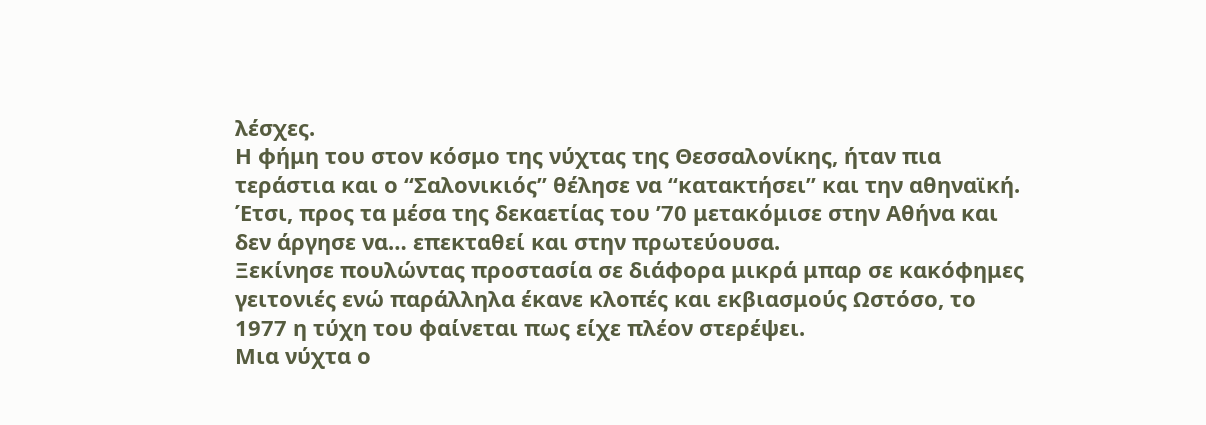λέσχες.
Η φήμη του στον κόσμο της νύχτας της Θεσσαλονίκης, ήταν πια τεράστια και ο “Σαλονικιός” θέλησε να “κατακτήσει” και την αθηναϊκή. Έτσι, προς τα μέσα της δεκαετίας του ’70 μετακόμισε στην Αθήνα και δεν άργησε να… επεκταθεί και στην πρωτεύουσα.
Ξεκίνησε πουλώντας προστασία σε διάφορα μικρά μπαρ σε κακόφημες γειτονιές ενώ παράλληλα έκανε κλοπές και εκβιασμούς Ωστόσο, το 1977 η τύχη του φαίνεται πως είχε πλέον στερέψει.
Μια νύχτα ο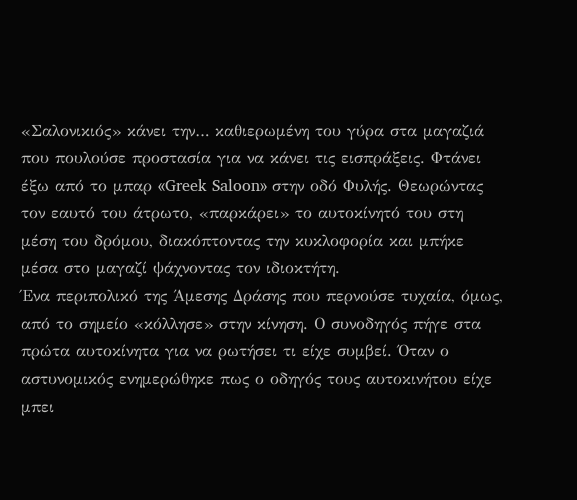«Σαλονικιός» κάνει την… καθιερωμένη του γύρα στα μαγαζιά που πουλούσε προστασία για να κάνει τις εισπράξεις. Φτάνει έξω από το μπαρ «Greek Saloon» στην οδό Φυλής. Θεωρώντας τον εαυτό του άτρωτο, «παρκάρει» το αυτοκίνητό του στη μέση του δρόμου, διακόπτοντας την κυκλοφορία και μπήκε μέσα στο μαγαζί ψάχνοντας τον ιδιοκτήτη.
Ένα περιπολικό της Άμεσης Δράσης που περνούσε τυχαία, όμως, από το σημείο «κόλλησε» στην κίνηση. Ο συνοδηγός πήγε στα πρώτα αυτοκίνητα για να ρωτήσει τι είχε συμβεί. Όταν ο αστυνομικός ενημερώθηκε πως ο οδηγός τους αυτοκινήτου είχε μπει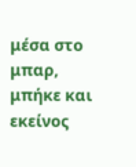μέσα στο μπαρ, μπήκε και εκείνος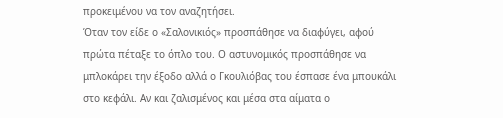προκειμένου να τον αναζητήσει.
Όταν τον είδε ο «Σαλονικιός» προσπάθησε να διαφύγει, αφού πρώτα πέταξε το όπλο του. Ο αστυνομικός προσπάθησε να μπλοκάρει την έξοδο αλλά ο Γκουλιόβας του έσπασε ένα μπουκάλι στο κεφάλι. Αν και ζαλισμένος και μέσα στα αίματα ο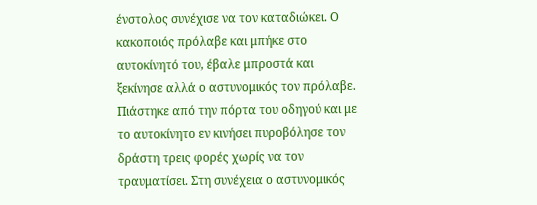ένστολος συνέχισε να τον καταδιώκει. Ο κακοποιός πρόλαβε και μπήκε στο αυτοκίνητό του, έβαλε μπροστά και ξεκίνησε αλλά ο αστυνομικός τον πρόλαβε. Πιάστηκε από την πόρτα του οδηγού και με το αυτοκίνητο εν κινήσει πυροβόλησε τον δράστη τρεις φορές χωρίς να τον τραυματίσει. Στη συνέχεια ο αστυνομικός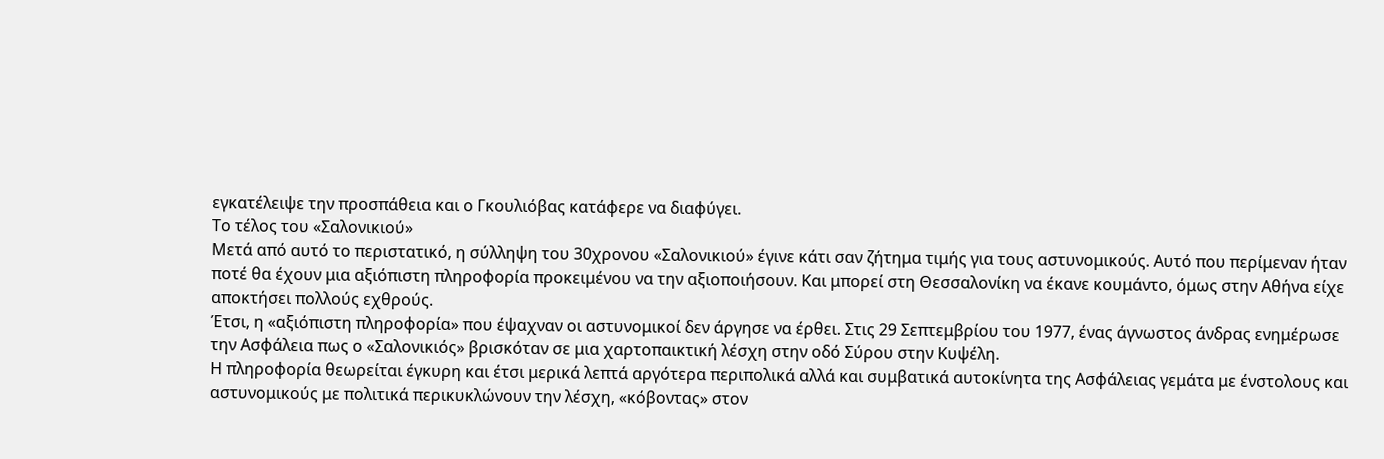εγκατέλειψε την προσπάθεια και ο Γκουλιόβας κατάφερε να διαφύγει.
Το τέλος του «Σαλονικιού»
Μετά από αυτό το περιστατικό, η σύλληψη του 30χρονου «Σαλονικιού» έγινε κάτι σαν ζήτημα τιμής για τους αστυνομικούς. Αυτό που περίμεναν ήταν ποτέ θα έχουν μια αξιόπιστη πληροφορία προκειμένου να την αξιοποιήσουν. Και μπορεί στη Θεσσαλονίκη να έκανε κουμάντο, όμως στην Αθήνα είχε αποκτήσει πολλούς εχθρούς.
Έτσι, η «αξιόπιστη πληροφορία» που έψαχναν οι αστυνομικοί δεν άργησε να έρθει. Στις 29 Σεπτεμβρίου του 1977, ένας άγνωστος άνδρας ενημέρωσε την Ασφάλεια πως ο «Σαλονικιός» βρισκόταν σε μια χαρτοπαικτική λέσχη στην οδό Σύρου στην Κυψέλη.
Η πληροφορία θεωρείται έγκυρη και έτσι μερικά λεπτά αργότερα περιπολικά αλλά και συμβατικά αυτοκίνητα της Ασφάλειας γεμάτα με ένστολους και αστυνομικούς με πολιτικά περικυκλώνουν την λέσχη, «κόβοντας» στον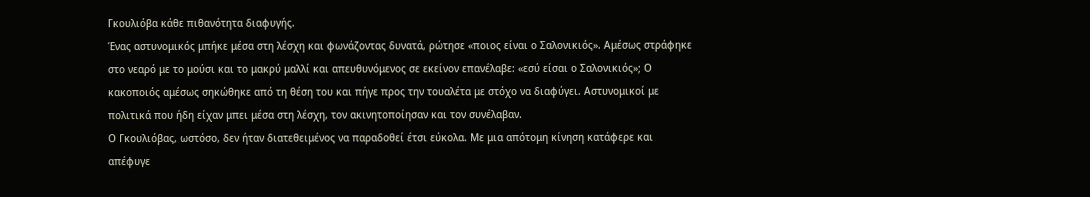Γκουλιόβα κάθε πιθανότητα διαφυγής.
Ένας αστυνομικός μπήκε μέσα στη λέσχη και φωνάζοντας δυνατά, ρώτησε «ποιος είναι ο Σαλονικιός». Αμέσως στράφηκε στο νεαρό με το μούσι και το μακρύ μαλλί και απευθυνόμενος σε εκείνον επανέλαβε: «εσύ είσαι ο Σαλονικιός»; Ο κακοποιός αμέσως σηκώθηκε από τη θέση του και πήγε προς την τουαλέτα με στόχο να διαφύγει. Αστυνομικοί με πολιτικά που ήδη είχαν μπει μέσα στη λέσχη, τον ακινητοποίησαν και τον συνέλαβαν.
Ο Γκουλιόβας, ωστόσο, δεν ήταν διατεθειμένος να παραδοθεί έτσι εύκολα. Με μια απότομη κίνηση κατάφερε και απέφυγε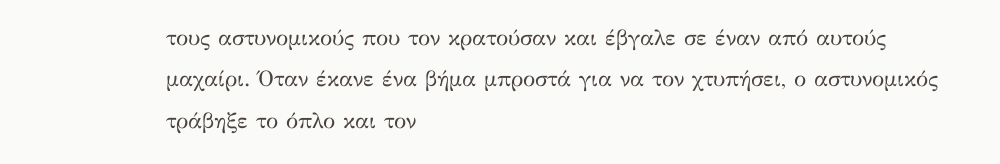τους αστυνομικούς που τον κρατούσαν και έβγαλε σε έναν από αυτούς μαχαίρι. Όταν έκανε ένα βήμα μπροστά για να τον χτυπήσει, ο αστυνομικός τράβηξε το όπλο και τον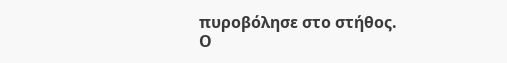πυροβόλησε στο στήθος. Ο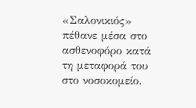«Σαλονικιός» πέθανε μέσα στο ασθενοφόρο κατά τη μεταφορά του στο νοσοκομείο.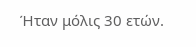Ήταν μόλις 30 ετών.